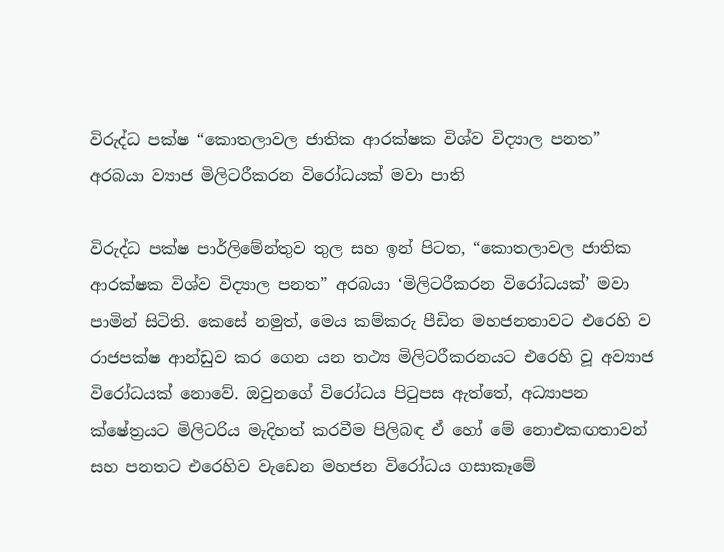විරුද්ධ පක්ෂ “කොතලාවල ජාතික ආරක්ෂක විශ්ව විද්‍යාල පනත” අරබයා ව්‍යාජ මිලිටරීකරන විරෝධයක් මවා පාති

විරුද්ධ පක්ෂ පාර්ලිමේන්තුව තුල සහ ඉන් පිටත, “කොතලාවල ජාතික ආරක්ෂක විශ්ව විද්‍යාල පනත” අරබයා ‘මිලිටරීකරන විරෝධයක්’ මවා පාමින් සිටිති. කෙසේ නමුත්, මෙය කම්කරු පීඩිත මහජනතාවට එරෙහි ව රාජපක්ෂ ආන්ඩුව කර ගෙන යන තථ්‍ය මිලිටරීකරනයට එරෙහි වූ අව්‍යාජ විරෝධයක් නොවේ. ඔවුනගේ විරෝධය පිටුපස ඇත්තේ, අධ්‍යාපන ක්ෂේත්‍රයට මිලිටරිය මැදිහත් කරවී‍ම පිලිබඳ ඒ හෝ මේ නොඑකඟතාවන් සහ පනතට එරෙහිව වැඩෙන මහජන විරෝධය ගසාකෑමේ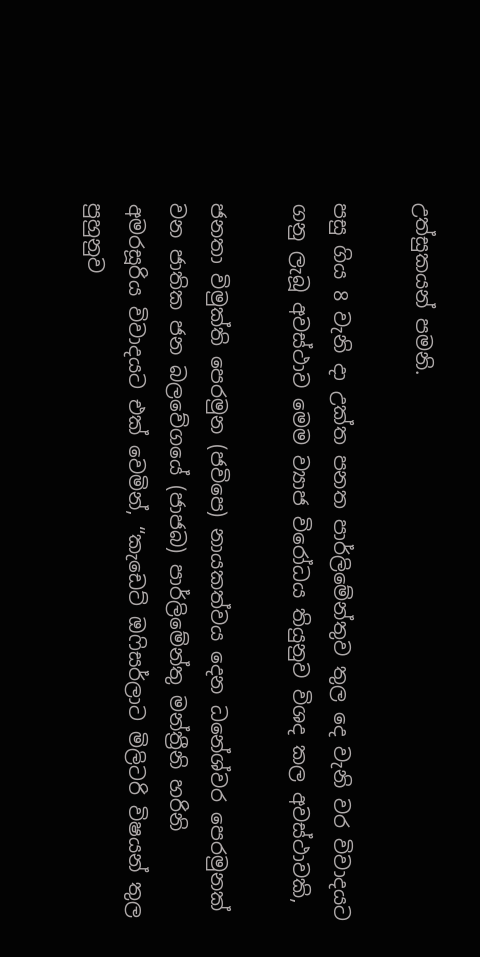උත්සුකයන් පමනි.

පසු ගිය 8 වැනි දා උක්ත පනත පාර්ලිමේන්තුව තුල දෙ වැනි වර විවාදයට ගනු ලැබූ අවස්ථාව මෙම ව්‍යාජ විරෝධය තියුනුව විශද කල අවස්ථාවකි,

ජනතා විමුක්ති පෙරමුන (ජවිපෙ) නායකත්වය දෙන ධනේශ්වර පෙරමුනක් වන ජාතික ජන බලවේගයේ (ජාජබ) පාර්ලිමේන්තු මන්ත්‍රීනි හරිනි අමරසූරිය විවාදයට එක් වෙමින්, “කැඩෙට් ඔෆිසර්ලාට මිලිටරි විෂයන් තුල පුහුනුව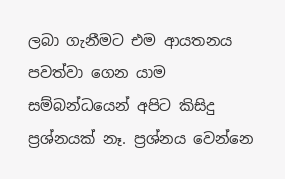ලබා ගැනීමට එම ආයතනය පවත්වා ගෙන යාම සම්බන්ධයෙන් අපිට කිසිදු ප්‍රශ්නයක් නෑ. ප්‍රශ්නය වෙන්නෙ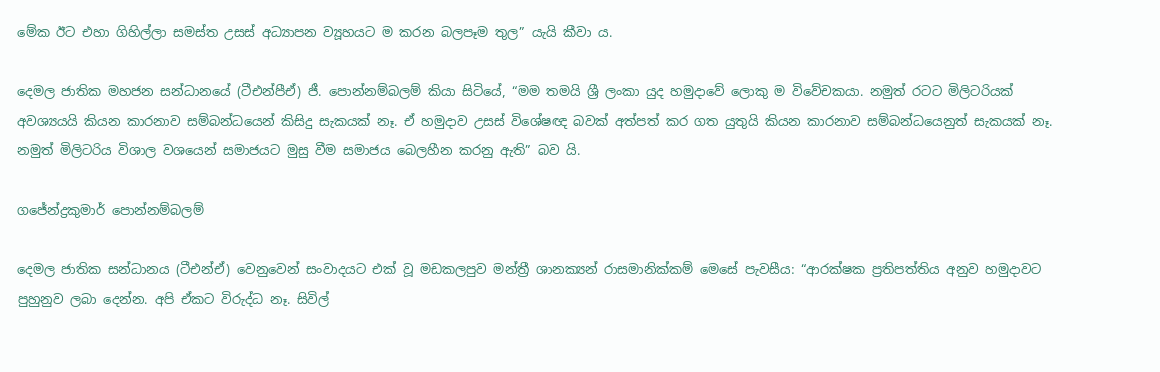මේක ඊට එහා ගිහිල්ලා සමස්ත උසස් අධ්‍යාපන ව්‍යූහයට ම කරන බලපෑම තුල” යැයි කීවා ය.

දෙමල ජාතික මහජන සන්ධානයේ (ටීඑන්පීඒ) ජී. පොන්නම්බලම් කියා සිටියේ, “මම තමයි ශ්‍රී ලංකා යුද හමුදාවේ ලොකු ම විවේචකයා. නමුත් රටට මිලිටරියක් අවශ්‍යයයි කියන කාරනාව සම්බන්ධයෙන් කිසිදු සැකයක් නෑ. ඒ හමුදාව උසස් විශේෂඥ බවක් අත්පත් කර ගත යුතුයි කියන කාරනාව සම්බන්ධයෙනුත් සැකයක් නෑ. නමුත් මිලිටරිය විශාල වශයෙන් සමාජයට මුසු වීම සමාජය බෙලහීන කරනු ඇති” බව යි.

ගජේන්ද්‍රකුමාර් පොන්නම්බලම්

දෙමල ජාතික සන්ධානය (ටීඑන්ඒ) වෙනුවෙන් සංවාදයට එක් වූ මඩකලපුව මන්ත්‍රී ශානක්‍යන් රාසමානික්කම් මෙසේ පැවසීය: “ආරක්ෂක ප්‍රතිපත්තිය අනුව හමුදාවට පුහුනුව ලබා දෙන්න. අපි ඒකට විරුද්ධ නෑ. සිවිල්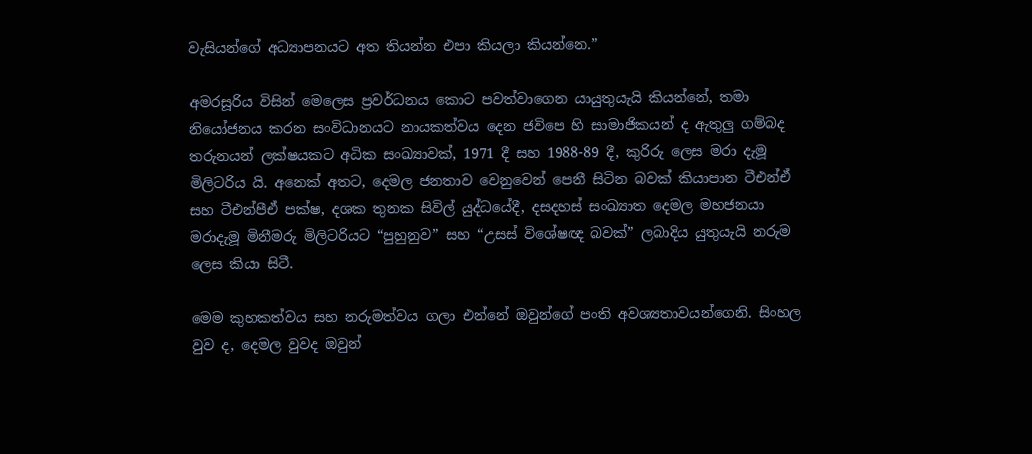වැසියන්ගේ අධ්‍යාපනයට අත තියන්න එපා කියලා කියන්නෙ.”

අමරසූරිය විසින් මෙලෙස ප්‍රවර්ධනය කොට පවත්වාගෙන යායුතුයැයි කියන්නේ, තමා නියෝජනය කරන සංවිධානයට නායකත්වය දෙන ජවිපෙ හි සාමාජිකයන් ද ඇතුලු ගම්බද තරුනයන් ලක්ෂයකට අධික සංඛ්‍යාවක්, 1971 දී සහ 1988-89 දී, කුරිරු ලෙස මරා දැමූ මිලිටරිය යි. අනෙක් අතට, දෙමල ජනතාව වෙනුවෙන් පෙනී සිටින බවක් කියාපාන ටීඑන්ඒ සහ ටීඑන්පීඒ පක්ෂ, දශක තුනක සිවිල් යුද්ධයේදී, දසදහස් සංඛ්‍යාත දෙමල මහජනයා මරාදැමූ මිනීමරු මිලිටරියට “පුහුනුව” සහ “උසස් විශේෂඥ බවක්” ලබාදිය යුතුයැයි නරුම ලෙස කියා සිටී.

මෙම කුහකත්වය සහ නරුමත්වය ගලා එන්නේ ඔවුන්ගේ පංති අවශ්‍යතාවයන්ගෙනි. සිංහල වුව ද, දෙමල වුවද ඔවුන්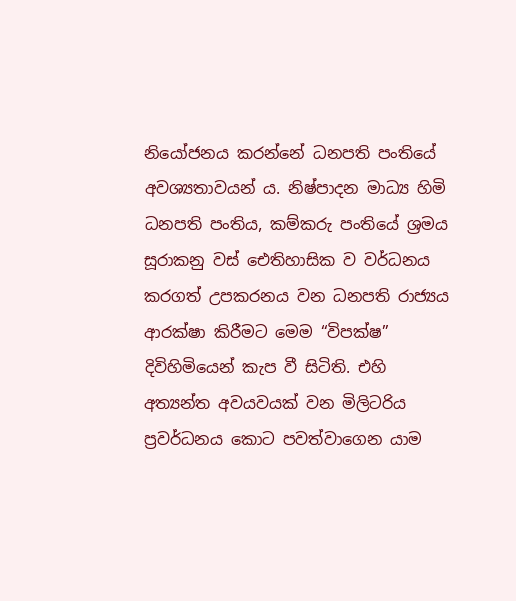නියෝජනය කරන්නේ ධනපති පංතියේ අවශ්‍යතාවයන් ය. නිෂ්පාදන මාධ්‍ය හිමි ධනපති පංතිය, කම්කරු පංතියේ ශ්‍රමය සූරාකනු වස් ඓතිහාසික ව වර්ධනය කරගත් උපකරනය වන ධනපති රාජ්‍යය ආරක්ෂා කිරීමට මෙම “විපක්ෂ” දිවිහිමියෙන් කැප වී සිටිති. එහි අත්‍යන්ත අවයවයක් වන මිලිටරිය ප්‍රවර්ධනය කොට පවත්වාගෙන යාම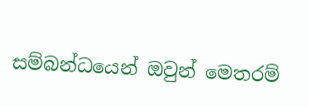සම්බන්ධයෙන් ඔවුන් මෙතරම්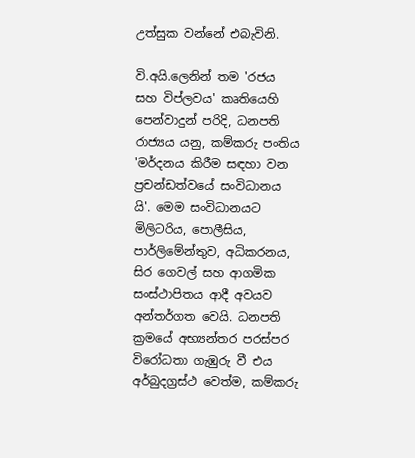උත්සුක වන්නේ එබැවිනි.

වි.අයි.ලෙනින් තම 'රජය සහ විප්ලවය' කෘතියෙහි පෙන්වාදුන් පරිදි, ධනපති රාජ්‍යය යනු, කම්කරු පංතිය 'මර්දනය කිරීම සඳහා වන ප්‍රචන්ඩත්වයේ සංවිධානය යි'. මෙම සංවිධානයට මිලිටරිය, පොලීසිය, පාර්ලිමේන්තුව, අධිකරනය, සිර ගෙවල් සහ ආගමික සංස්ථාපිතය ආදී අවයව අන්තර්ගත වෙයි. ධනපති ක්‍රමයේ අභ්‍යන්තර පරස්පර විරෝධතා ගැඹුරු වී එය අර්බුදග්‍රස්ථ වෙත්ම, කම්කරු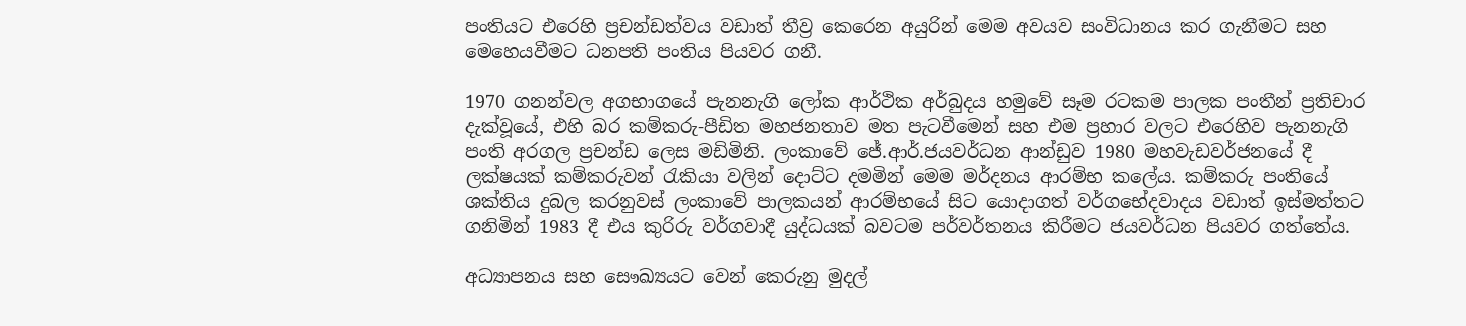පංතියට එරෙහි ප්‍රචන්ඩත්වය වඩාත් තීව්‍ර කෙරෙන අයුරින් මෙම අවයව සංවිධානය කර ගැනීමට සහ මෙහෙයවීමට ධනපති පංතිය පියවර ගනී.

1970 ගනන්වල අගභාගයේ පැනනැගි ලෝක ආර්ථික අර්බුදය හමුවේ සෑම රටකම පාලක පංතීන් ප්‍රතිචාර දැක්වූයේ, එහි බර කම්කරු-පීඩිත මහජනතාව මත පැටවීමෙන් සහ එම ප්‍රහාර වලට එරෙහිව පැනනැගි පංති අරගල ප්‍රචන්ඩ ලෙස මඩිමිනි. ලංකාවේ ජේ.ආර්.ජයවර්ධන ආන්ඩුව 1980 මහවැඩවර්ජනයේ දී ලක්ෂයක් කම්කරුවන් රැකියා වලින් දොට්ට දමමින් මෙම මර්දනය ආරම්භ කලේය. කම්කරු පංතියේ ශක්තිය දුබල කරනුවස් ලංකාවේ පාලකයන් ආරම්භයේ සිට යොදාගත් වර්ගභේදවාදය වඩාත් ඉස්මත්තට ගනිමින් 1983 දී එය කුරිරු වර්ගවාදී යුද්ධයක් බවටම පර්වර්තනය කිරීමට ජයවර්ධන පියවර ගත්තේය.

අධ්‍යාපනය සහ සෞඛ්‍යයට වෙන් කෙරුනු මුදල්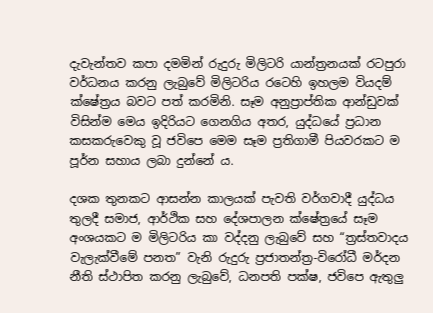දැවැන්තව කපා දමමින් රුදුරු මිලිටරි යාන්ත්‍රනයක් රටපුරා වර්ධනය කරනු ලැබුවේ මිලිටරිය රටෙහි ඉහලම වියදම් ක්ෂේත්‍රය බවට පත් කරමිනි. සෑම අනුප්‍රාප්තික ආන්ඩුවක් විසින්ම මෙය ඉදිරියට ගෙනගිය අතර, යුද්ධයේ ප්‍රධාන කසකරුවෙකු වූ ජවිපෙ මෙම සෑම ප්‍රතිගාමී පියවරකට ම පූර්න සහාය ලබා දුන්නේ ය.

දශක තුනකට ආසන්න කාලයක් පැවති වර්ගවාදී යුද්ධය තුලදී සමාජ, ආර්ථික සහ දේශපාලන ක්ෂේත්‍රයේ සෑම අංශයකට ම මිලිටරිය කා වද්දනු ලැබුවේ සහ “ත්‍රස්තවාදය වැලැක්වීමේ පනත” වැනි රුදුරු ප්‍රජාතන්ත්‍ර-විරෝධී මර්දන නීති ස්ථාපිත කරනු ලැබුවේ, ධනපති පක්ෂ, ජවිපෙ ඇතුලු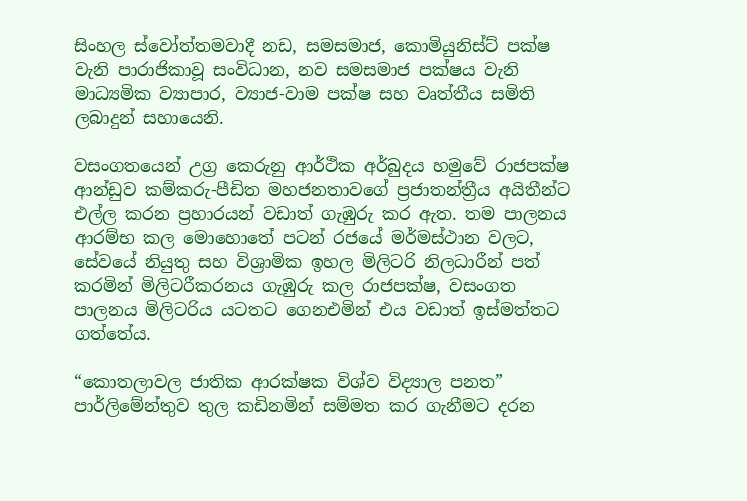සිංහල ස්වෝත්තමවාදී නඩ, සමසමාජ, කොමියුනිස්ට් පක්ෂ වැනි පාරාජිකාවූ සංවිධාන, නව සමසමාජ පක්ෂය වැනි මාධ්‍යමික ව්‍යාපාර, ව්‍යාජ-වාම පක්ෂ සහ වෘත්තීය සමිති ලබාදුන් සහායෙනි.

වසංගතයෙන් උග්‍ර කෙරුනු ආර්ථික අර්බුදය හමුවේ රාජපක්ෂ ආන්ඩුව කම්කරු-පීඩිත මහජනතාවගේ ප්‍රජාතන්ත්‍රීය අයිතීන්ට එල්ල කරන ප්‍රහාරයන් වඩාත් ගැඹුරු කර ඇත. තම පාලනය ආරම්භ කල මොහොතේ පටන් රජයේ මර්මස්ථාන වලට, සේවයේ නියුතු සහ විශ්‍රාමික ඉහල මිලිටරි නිලධාරීන් පත් කරමින් මිලිටරීකරනය ගැඹුරු කල රාජපක්ෂ, වසංගත පාලනය මිලිටරිය යටතට ගෙනඑමින් එය වඩාත් ඉස්මත්තට ගත්තේය.

“කොතලාවල ජාතික ආරක්ෂක විශ්ව විද්‍යාල පනත” පාර්ලිමේන්තුව තුල කඩිනමින් සම්මත කර ගැනීමට දරන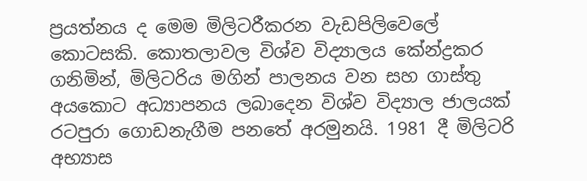ප්‍රයත්නය ද මෙම මිලිටරීකරන වැඩපිලිවෙලේ කොටසකි. කොතලාවල විශ්ව විද්‍යාලය කේන්ද්‍රකර ගනිමින්, මිලිටරිය මගින් පාලනය වන සහ ගාස්තු අයකොට අධ්‍යාපනය ලබාදෙන විශ්ව විද්‍යාල ජාලයක් රටපුරා ගොඩනැගීම පනතේ අරමුනයි. 1981 දී මිලිටරි අභ්‍යාස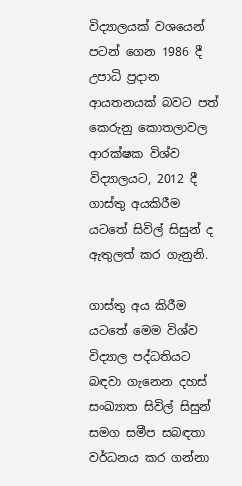විද්‍යාලයක් වශයෙන් පටන් ගෙන 1986 දී උපාධි ප්‍රදාන ආයතනයක් බවට පත් කෙරුනු කොතලාවල ආරක්ෂක විශ්ව විද්‍යාලයට, 2012 දී ගාස්තු අයකිරීම යටතේ සිවිල් සිසුන් ද ඇතුලත් කර ගැනුනි.

ගාස්තු අය කිරීම යටතේ මෙම විශ්ව විද්‍යාල පද්ධතියට බඳවා ගැනෙන දහස් සංඛ්‍යාත සිවිල් සිසුන් සමග සමීප සබඳතා වර්ධනය කර ගන්නා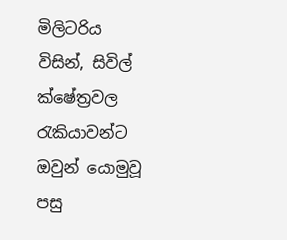මිලිටරිය විසින්, සිවිල් ක්ෂේත්‍රවල රැකියාවන්ට ඔවුන් යොමුවූ පසු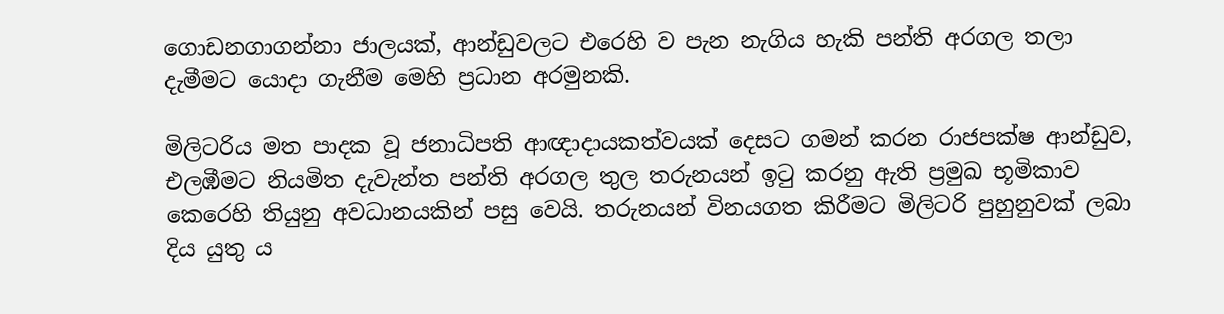ගොඩනගාගන්නා ජාලයක්, ආන්ඩුවලට එරෙහි ව පැන නැගිය හැකි පන්ති අරගල තලා දැමීමට යොදා ගැනීම මෙහි ප්‍රධාන අරමුනකි.

මිලිටරිය මත පාදක වූ ජනාධිපති ආඥාදායකත්වයක් දෙසට ගමන් කරන රාජපක්ෂ ආන්ඩුව, එලඹීමට නියමිත දැවැන්ත පන්ති අරගල තුල තරුනයන් ඉටු කරනු ඇති ප්‍රමුඛ භූමිකාව කෙරෙහි තියුනු අවධානයකින් පසු වෙයි. තරුනයන් විනයගත කිරීමට මිලිටරි පුහුනුවක් ලබා දිය යුතු ය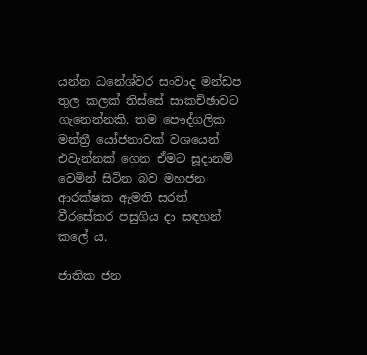යන්න ධනේශ්වර සංවාද මන්ඩප තුල කලක් තිස්සේ සාකච්ඡාවට ගැනෙන්නකි. තම පෞද්ගලික මන්ත්‍රී යෝජනාවක් වශයෙන් එවැන්නක් ගෙන ඒමට සූදානම් වෙමින් සිටින බව මහජන ආරක්ෂක ඇමති සරත් වීරසේකර පසුගිය දා සඳහන් කලේ ය.

ජාතික ජන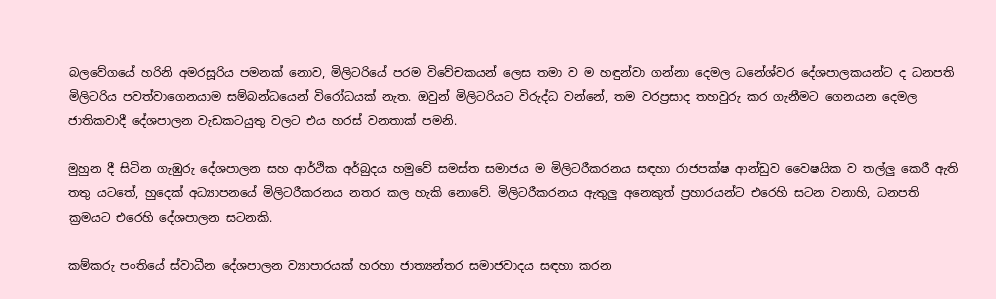බලවේගයේ හරිනි අමරසූරිය පමනක් නොව, මිලිටරියේ පරම විවේචකයන් ලෙස තමා ව ම හඳුන්වා ගන්නා දෙමල ධනේශ්වර දේශපාලකයන්ට ද ධනපති මිලිටරිය පවත්වාගෙනයාම සම්බන්ධයෙන් විරෝධයක් නැත. ඔවුන් මිලිටරියට විරුද්ධ වන්නේ, තම වරප්‍රසාද තහවුරු කර ගැනීමට ගෙනයන දෙමල ජාතිකවාදී දේශපාලන වැඩකටයුතු වලට එය හරස් වනතාක් පමනි.

මුහුන දී සිටින ගැඹුරු දේශපාලන සහ ආර්ථික අර්බුදය හමුවේ සමස්ත සමාජය ම මිලිටරීකරනය සඳහා රාජපක්ෂ ආන්ඩුව වෛෂයික ව තල්ලු කෙරී ඇති තතු යටතේ, හුදෙක් අධ්‍යාපනයේ මිලිටරීකරනය නතර කල හැකි නොවේ. මිලිටරීකරනය ඇතුලු අනෙකුත් ප්‍රහාරයන්ට එරෙහි සටන වනාහි, ධනපති ක්‍රමයට එරෙහි දේශපාලන සටනකි.

කම්කරු පංතියේ ස්වාධීන දේශපාලන ව්‍යාපාරයක් හරහා ජාත්‍යන්තර සමාජවාදය සඳහා කරන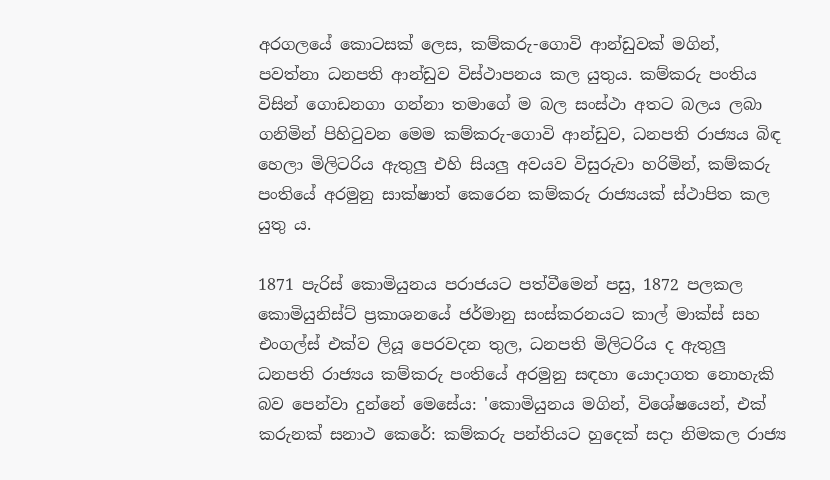අරගලයේ කොටසක් ලෙස, කම්කරු-ගොවි ආන්ඩුවක් මගින්, පවත්නා ධනපති ආන්ඩුව විස්ථාපනය කල යුතුය. කම්කරු පංතිය විසින් ගොඩනගා ගන්නා තමාගේ ම බල සංස්ථා අතට බලය ලබා ගනිමින් පිහිටුවන මෙම කම්කරු-ගොවි ආන්ඩුව, ධනපති රාජ්‍යය බිඳ හෙලා මිලිටරිය ඇතුලු එහි සියලු අවයව විසුරුවා හරිමින්, කම්කරු පංතියේ අරමුනු සාක්ෂාත් කෙරෙන කම්කරු රාජ්‍යයක් ස්ථාපිත කල යුතු ය.

1871 පැරිස් කොමියුනය පරාජයට පත්වීමෙන් පසු, 1872 පලකල කොමියුනිස්ට් ප්‍රකාශනයේ ජර්මානු සංස්කරනයට කාල් මාක්ස් සහ එංගල්ස් එක්ව ලියූ පෙරවදන තුල, ධනපති මිලිටරිය ද ඇතුලු ධනපති රාජ්‍යය කම්කරු පංතියේ අරමුනු සඳහා යොදාගත නොහැකි බව පෙන්වා දුන්නේ මෙසේය: 'කොමියුනය මගින්, විශේෂයෙන්, එක් කරුනක් සනාථ කෙරේ: කම්කරු පන්තියට හුදෙක් සදා නිමකල රාජ්‍ය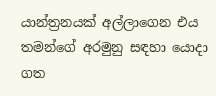යාන්ත්‍රනයක් අල්ලාගෙන එය තමන්ගේ අරමුනු සඳහා යොදා ගත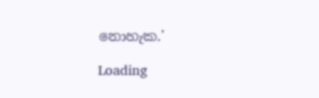නොහැක.'

Loading